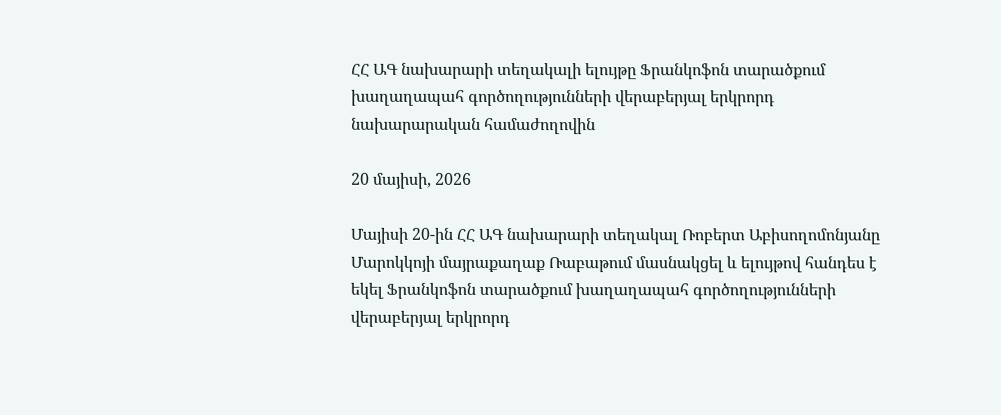ՀՀ ԱԳ նախարարի տեղակալի ելույթը Ֆրանկոֆոն տարածքում խաղաղապահ գործողությունների վերաբերյալ երկրորդ նախարարական համաժողովին

20 մայիսի, 2026

Մայիսի 20-ին ՀՀ ԱԳ նախարարի տեղակալ Ռոբերտ Աբիսողոմոնյանը Մարոկկոյի մայրաքաղաք Ռաբաթում մասնակցել և ելույթով հանդես է եկել Ֆրանկոֆոն տարածքում խաղաղապահ գործողությունների վերաբերյալ երկրորդ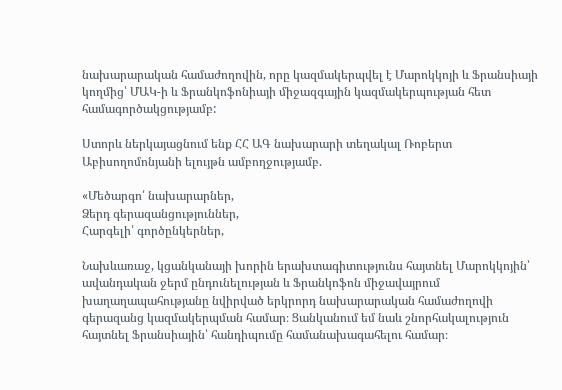նախարարական համաժողովին, որը կազմակերպվել է Մարոկկոյի և Ֆրանսիայի կողմից՝ ՄԱԿ-ի և Ֆրանկոֆոնիայի միջազգային կազմակերպության հետ համագործակցությամբ:

Ստորև ներկայացնում ենք ՀՀ ԱԳ նախարարի տեղակալ Ռոբերտ Աբիսողոմոնյանի ելույթն ամբողջությամբ.

«Մեծարգո՛ նախարարներ,
Ձերդ գերազանցություններ,
Հարգելի՛ գործընկերներ,

Նախևառաջ, կցանկանայի խորին երախտագիտությունս հայտնել Մարոկկոյին՝ ավանդական ջերմ ընդունելության և Ֆրանկոֆոն միջավայրում խաղաղապահությանը նվիրված երկրորդ նախարարական համաժողովի գերազանց կազմակերպման համար։ Ցանկանում եմ նաև շնորհակալություն հայտնել Ֆրանսիային՝ հանդիպումը համանախագահելու համար։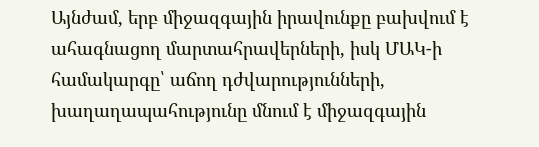Այնժամ, երբ միջազգային իրավունքը բախվում է ահագնացող մարտահրավերների, իսկ ՄԱԿ-ի համակարգը՝ աճող դժվարությունների, խաղաղապահությունը մնում է միջազգային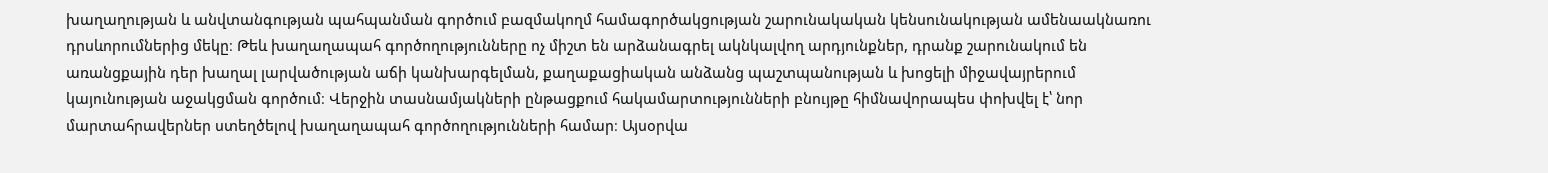խաղաղության և անվտանգության պահպանման գործում բազմակողմ համագործակցության շարունակական կենսունակության ամենաակնառու դրսևորումներից մեկը։ Թեև խաղաղապահ գործողությունները ոչ միշտ են արձանագրել ակնկալվող արդյունքներ, դրանք շարունակում են առանցքային դեր խաղալ լարվածության աճի կանխարգելման, քաղաքացիական անձանց պաշտպանության և խոցելի միջավայրերում կայունության աջակցման գործում։ Վերջին տասնամյակների ընթացքում հակամարտությունների բնույթը հիմնավորապես փոխվել է՝ նոր մարտահրավերներ ստեղծելով խաղաղապահ գործողությունների համար։ Այսօրվա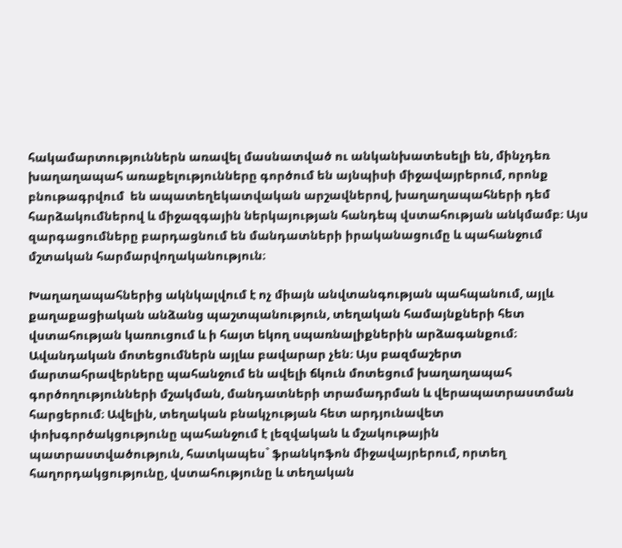հակամարտություններն առավել մասնատված ու անկանխատեսելի են, մինչդեռ խաղաղապահ առաքելությունները գործում են այնպիսի միջավայրերում, որոնք բնութագրվում  են ապատեղեկատվական արշավներով, խաղաղապահների դեմ հարձակումներով և միջազգային ներկայության հանդեպ վստահության անկմամբ։ Այս զարգացումները բարդացնում են մանդատների իրականացումը և պահանջում մշտական հարմարվողականություն։

Խաղաղապահներից ակնկալվում է ոչ միայն անվտանգության պահպանում, այլև քաղաքացիական անձանց պաշտպանություն, տեղական համայնքների հետ վստահության կառուցում և ի հայտ եկող սպառնալիքներին արձագանքում։ Ավանդական մոտեցումներն այլևս բավարար չեն։ Այս բազմաշերտ մարտահրավերները պահանջում են ավելի ճկուն մոտեցում խաղաղապահ գործողությունների մշակման, մանդատների տրամադրման և վերապատրաստման հարցերում։ Ավելին, տեղական բնակչության հետ արդյունավետ փոխգործակցությունը պահանջում է լեզվական և մշակութային պատրաստվածություն, հատկապես` ֆրանկոֆոն միջավայրերում, որտեղ հաղորդակցությունը, վստահությունը և տեղական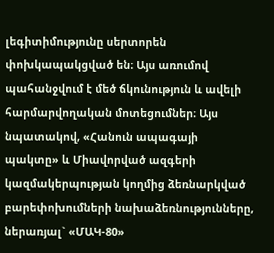լեգիտիմությունը սերտորեն փոխկապակցված են։ Այս առումով պահանջվում է մեծ ճկունություն և ավելի հարմարվողական մոտեցումներ։ Այս նպատակով, «Հանուն ապագայի պակտը» և Միավորված ազգերի կազմակերպության կողմից ձեռնարկված բարեփոխումների նախաձեռնությունները, ներառյալ` «ՄԱԿ-80»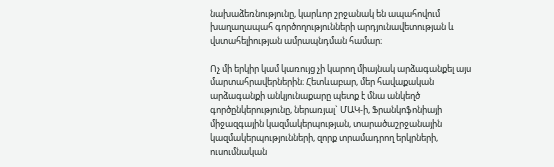նախաձեռնությունը, կարևոր շրջանակ են ապահովում խաղաղապահ գործողությունների արդյունավետության և վստահելիության ամրապնդման համար։

Ոչ մի երկիր կամ կառույց չի կարող միայնակ արձագանքել այս մարտահրավերներին։ Հետևաբար, մեր հավաքական արձագանքի անկյունաքարը պետք է մնա անկեղծ գործընկերությունը, ներառյալ` ՄԱԿ-ի, Ֆրանկոֆոնիայի միջազգային կազմակերպության, տարածաշրջանային կազմակերպությունների, զորք տրամադրող երկրների, ուսումնական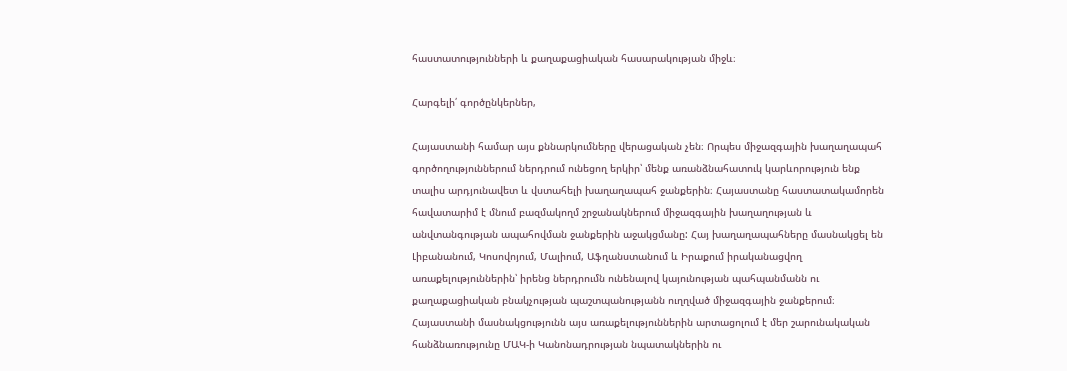հաստատությունների և քաղաքացիական հասարակության միջև։

Հարգելի՛ գործընկերներ,

Հայաստանի համար այս քննարկումները վերացական չեն։ Որպես միջազգային խաղաղապահ գործողություններում ներդրում ունեցող երկիր՝ մենք առանձնահատուկ կարևորություն ենք տալիս արդյունավետ և վստահելի խաղաղապահ ջանքերին։ Հայաստանը հաստատակամորեն հավատարիմ է մնում բազմակողմ շրջանակներում միջազգային խաղաղության և անվտանգության ապահովման ջանքերին աջակցմանը: Հայ խաղաղապահները մասնակցել են Լիբանանում, Կոսովոյում, Մալիում, Աֆղանստանում և Իրաքում իրականացվող առաքելություններին՝ իրենց ներդրումն ունենալով կայունության պահպանմանն ու քաղաքացիական բնակչության պաշտպանությանն ուղղված միջազգային ջանքերում։ Հայաստանի մասնակցությունն այս առաքելություններին արտացոլում է մեր շարունակական հանձնառությունը ՄԱԿ-ի Կանոնադրության նպատակներին ու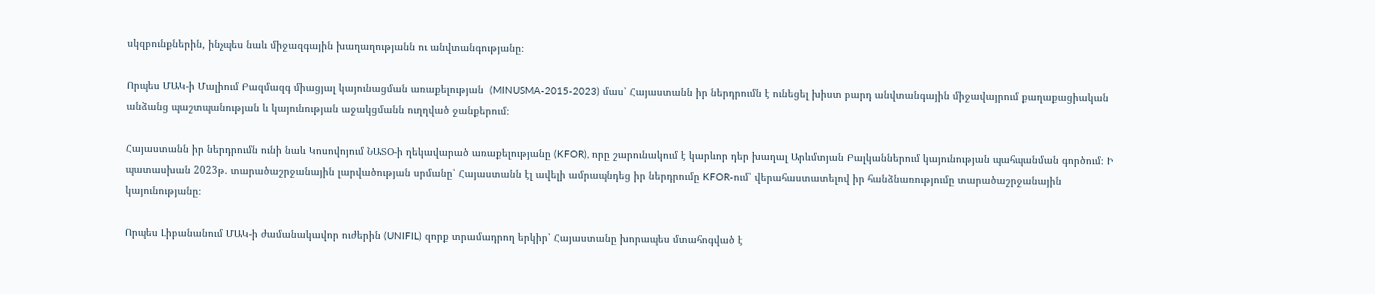սկզբունքներին, ինչպես նաև միջազգային խաղաղությանն ու անվտանգությանը։

Որպես ՄԱԿ-ի Մալիում Բազմազգ միացյալ կայունացման առաքելության  (MINUSMA-2015-2023) մաս՝ Հայաստանն իր ներդրումն է ունեցել խիստ բարդ անվտանգային միջավայրում քաղաքացիական անձանց պաշտպանության և կայունության աջակցմանն ուղղված ջանքերում։

Հայաստանն իր ներդրումն ունի նաև Կոսովոյում ՆԱՏՕ-ի ղեկավարած առաքելությանը (KFOR), որը շարունակում է կարևոր դեր խաղալ Արևմտյան Բալկաններում կայունության պահպանման գործում։ Ի պատասխան 2023թ. տարածաշրջանային լարվածության սրմանը՝ Հայաստանն էլ ավելի ամրապնդեց իր ներդրումը KFOR-ում՝ վերահաստատելով իր հանձնառությումը տարածաշրջանային կայունությանը։

Որպես Լիբանանում ՄԱԿ-ի ժամանակավոր ուժերին (UNIFIL) զորք տրամադրող երկիր՝ Հայաստանը խորապես մտահոգված է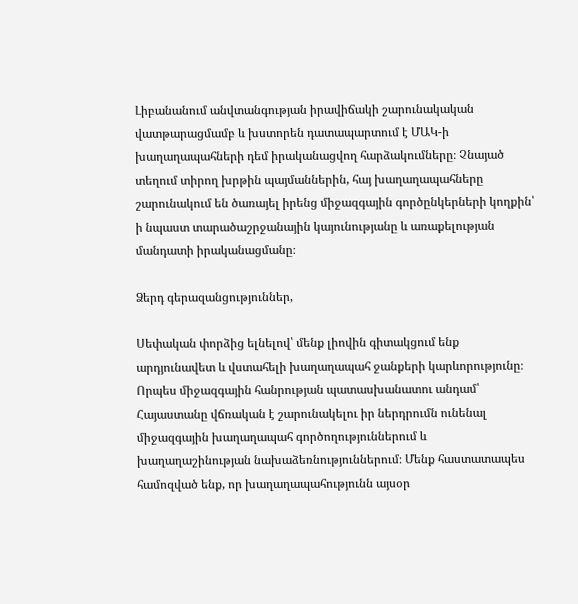Լիբանանում անվտանգության իրավիճակի շարունակական վատթարացմամբ և խստորեն դատապարտում է ՄԱԿ-ի խաղաղապահների դեմ իրականացվող հարձակումները։ Չնայած տեղում տիրող խրթին պայմաններին, հայ խաղաղապահները շարունակում են ծառայել իրենց միջազգային գործընկերների կողքին՝ ի նպաստ տարածաշրջանային կայունությանը և առաքելության մանդատի իրականացմանը։

Ձերդ գերազանցություններ,

Սեփական փորձից ելնելով՝ մենք լիովին գիտակցում ենք արդյունավետ և վստահելի խաղաղապահ ջանքերի կարևորությունը։ Որպես միջազգային հանրության պատասխանատու անդամ՝ Հայաստանը վճռական է շարունակելու իր ներդրումն ունենալ միջազգային խաղաղապահ գործողություններում և խաղաղաշինության նախաձեռնություններում։ Մենք հաստատապես համոզված ենք, որ խաղաղապահությունն այսօր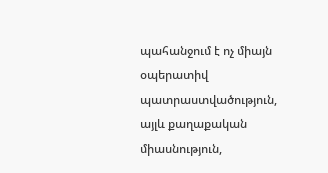պահանջում է ոչ միայն օպերատիվ պատրաստվածություն, այլև քաղաքական միասնություն,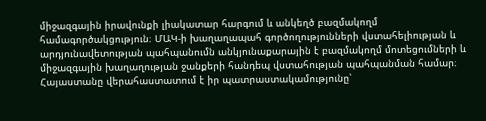միջազգային իրավունքի լիակատար հարգում և անկեղծ բազմակողմ համագործակցություն։ ՄԱԿ-ի խաղաղապահ գործողությունների վստահելիության և արդյունավետության պահպանումն անկյունաքարային է բազմակողմ մոտեցումների և միջազգային խաղաղության ջանքերի հանդեպ վստահության պահպանման համար։ Հայաստանը վերահաստատում է իր պատրաստակամությունը՝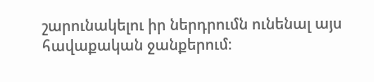շարունակելու իր ներդրումն ունենալ այս հավաքական ջանքերում։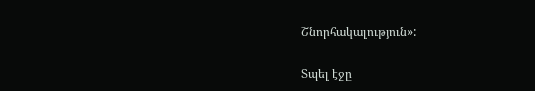Շնորհակալություն»:

Տպել էջը